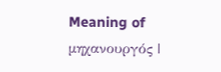Meaning of μηχανουργός |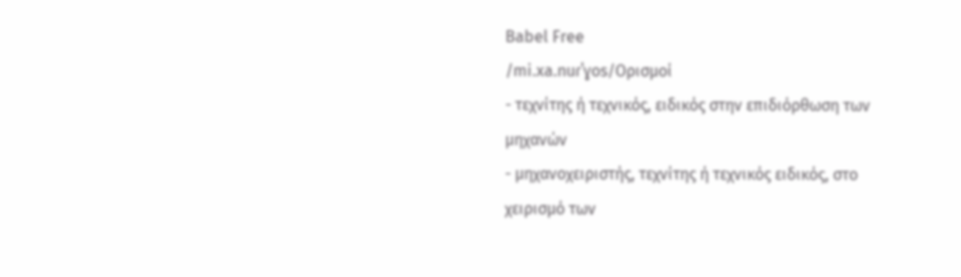Babel Free
/mi.xa.nuɾˈɣos/Ορισμοί
- τεχνίτης ή τεχνικός, ειδικός στην επιδιόρθωση των μηχανών
- μηχανοχειριστής, τεχνίτης ή τεχνικός ειδικός, στο χειρισμό των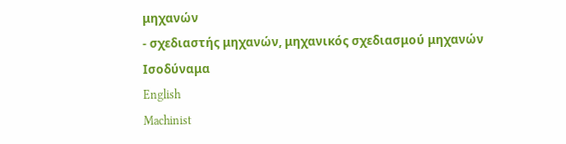μηχανών
- σχεδιαστής μηχανών, μηχανικός σχεδιασμού μηχανών
Ισοδύναμα
English
Machinist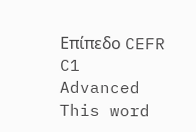Επίπεδο CEFR
C1
Advanced
This word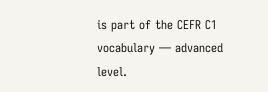is part of the CEFR C1 vocabulary — advanced level.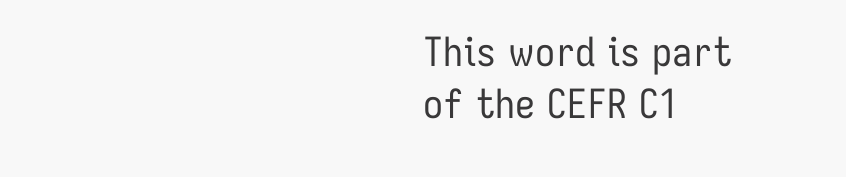This word is part of the CEFR C1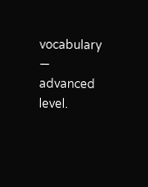vocabulary — advanced level.